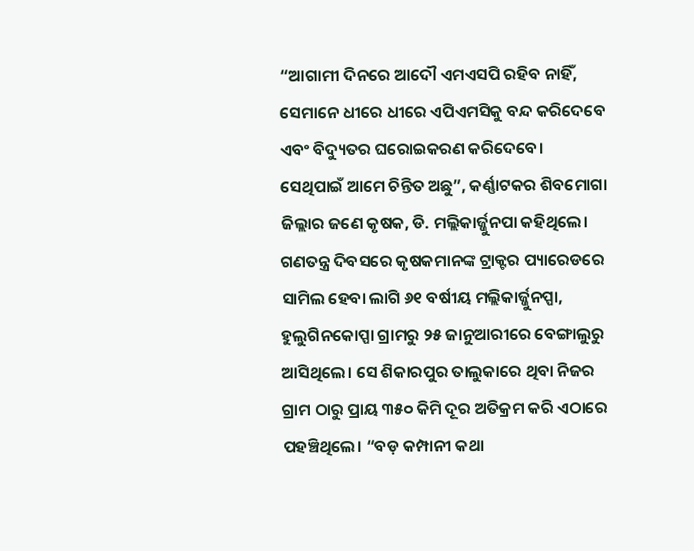“ଆଗାମୀ ଦିନରେ ଆଦୌ ଏମଏସପି ରହିବ ନାହିଁ, ସେମାନେ ଧୀରେ ଧୀରେ ଏପିଏମସିକୁ ବନ୍ଦ କରିଦେବେ ଏବଂ ବିଦ୍ୟୁତର ଘରୋଇକରଣ କରିଦେବେ। ସେଥିପାଇଁ ଆମେ ଚିନ୍ତିତ ଅଛୁ”, କର୍ଣ୍ଣାଟକର ଶିବମୋଗା ଜିଲ୍ଲାର ଜଣେ କୃଷକ, ଡି. ମଲ୍ଲିକାର୍ଜ୍ଜୁନପା କହିଥିଲେ।
ଗଣତନ୍ତ୍ର ଦିବସରେ କୃଷକମାନଙ୍କ ଟ୍ରାକ୍ଟର ପ୍ୟାରେଡରେ ସାମିଲ ହେବା ଲାଗି ୬୧ ବର୍ଷୀୟ ମଲ୍ଲିକାର୍ଜ୍ଜୁନପ୍ପା, ହୁଲୁଗିନକୋପ୍ପା ଗ୍ରାମରୁ ୨୫ ଜାନୁଆରୀରେ ବେଙ୍ଗାଲୁରୁ ଆସିଥିଲେ। ସେ ଶିକାରପୁର ତାଲୁକାରେ ଥିବା ନିଜର ଗ୍ରାମ ଠାରୁ ପ୍ରାୟ ୩୫୦ କିମି ଦୂର ଅତିକ୍ରମ କରି ଏଠାରେ ପହଞ୍ଚିଥିଲେ। “ବଡ଼ କମ୍ପାନୀ କଥା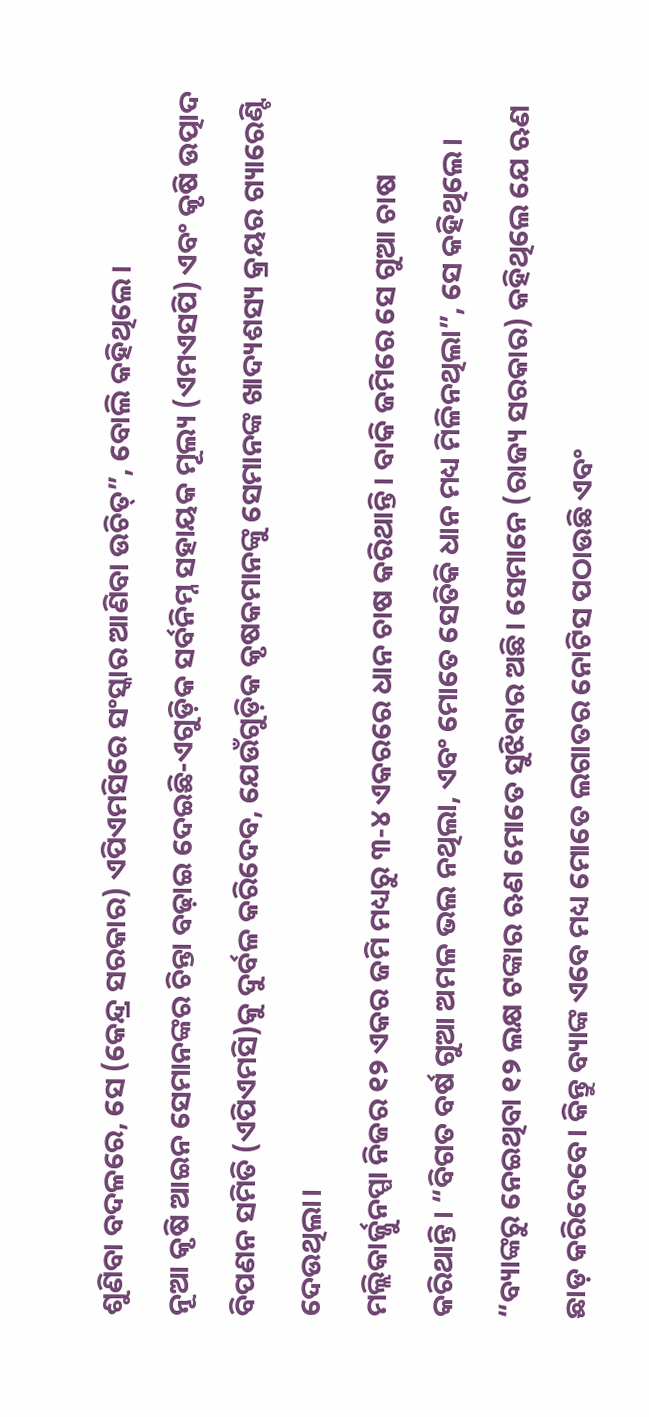ଶୁଣିବା ବଦଳରେ, ସେ (କେନ୍ଦ୍ର ସରକାର) ଏପିଏମସିରେ ସଂସ୍କାର ଆଣିବା ଉଚିତ୍”, ବୋଲି କହିଥିଲେ।
ନୂଆ କୃଷି ଆଇନ ସେମାନଙ୍କର ଚିନ୍ତା ବଢ଼ାଇ ଦେଇଛି-ଏଗୁଡ଼ିକ ସର୍ବନିମ୍ନ ସହାୟକ ମୂଲ୍ୟ (ଏମଏସପି) ଏବଂ କୃଷି ଉତ୍ପାଦ ବିପଣନ ସମିତି (ଏପିଏମସି)କୁ ଦୁର୍ବଳ କରିଦେବ, ଯେଉଁଗୁଡ଼ିକ କୃଷକମାନଙ୍କୁ ସେମାନଙ୍କ ଖାଦ୍ୟଶସ୍ୟ କ୍ରୟର ଗ୍ୟାରେଣ୍ଟି ଦେଉଥିଲା।
ମଲ୍ଲିକାର୍ଜ୍ଜୁନପ୍ପା ନିଜର ୧୨ ଏକର ଜମି ମଧ୍ୟରୁ ୩-୪ ଏକରରେ ଧାନ ଚାଷ କରିଥାନ୍ତି। ବାକି ଜମିରେ ସେ ଗୁଆ ଚାଷ କରିଥାନ୍ତି। “ବିଗତ ବର୍ଷ ଗୁଆ ଅମଳ ଭଲ ନଥିଲା, ଏବଂ ମୋତେ ସେତିକି ଧାନ ମଧ୍ୟ ମିଳିନଥିଲା”, ସେ କହିଥିଲେ। “ବ୍ୟାଙ୍କରୁ ନେଇଥିବା ୧୨ ଲକ୍ଷ ଟଙ୍କାର ଋଣ ମୋତେ ସୁଝିବାର ଅଛି। ସେମାନେ (ରାଜ୍ୟ ସରକାର) କହିଥିଲେ ଯେ ଋଣ ଛାଡ଼ କରିଦେବେ। କିନ୍ତୁ ବ୍ୟାଙ୍କ ଏବେ ମଧ୍ୟ ମୋତେ ଲଗାତର ନୋଟିସ ପଠାଉଛି ଏବଂ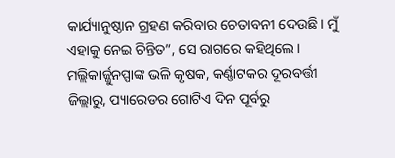କାର୍ଯ୍ୟାନୁଷ୍ଠାନ ଗ୍ରହଣ କରିବାର ଚେତାବନୀ ଦେଉଛି। ମୁଁ ଏହାକୁ ନେଇ ଚିନ୍ତିତ”, ସେ ରାଗରେ କହିଥିଲେ।
ମଲ୍ଲିକାର୍ଜ୍ଜୁନପ୍ପାଙ୍କ ଭଳି କୃଷକ, କର୍ଣ୍ଣାଟକର ଦୂରବର୍ତ୍ତୀ ଜିଲ୍ଲାରୁ, ପ୍ୟାରେଡର ଗୋଟିଏ ଦିନ ପୂର୍ବରୁ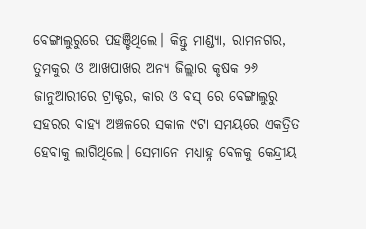ବେଙ୍ଗାଲୁରୁରେ ପହଞ୍ଚିଥିଲେ। କିନ୍ତୁ ମାଣ୍ଡ୍ୟା, ରାମନଗର, ତୁମକୁର ଓ ଆଖପାଖର ଅନ୍ୟ ଜିଲ୍ଲାର କୃଷକ ୨୬ ଜାନୁଆରୀରେ ଟ୍ରାକ୍ଟର, କାର ଓ ବସ୍ ରେ ବେଙ୍ଗାଲୁରୁ ସହରର ବାହ୍ୟ ଅଞ୍ଚଳରେ ସକାଳ ୯ଟା ସମୟରେ ଏକତ୍ରିତ ହେବାକୁ ଲାଗିଥିଲେ। ସେମାନେ ମଧ୍ୟାହ୍ନ ବେଳକୁ କେନ୍ଦ୍ରୀୟ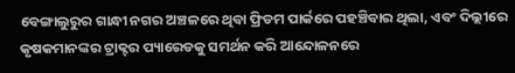ବେଙ୍ଗାଲୁରୁର ଗାନ୍ଧୀ ନଗର ଅଞ୍ଚଳରେ ଥିବା ଫ୍ରିଡମ ପାର୍କରେ ପହଞ୍ଚିବାର ଥିଲା, ଏବଂ ଦିଲ୍ଲୀରେ କୃଷକମାନଙ୍କର ଟ୍ରାକ୍ଟର ପ୍ୟାରେଡକୁ ସମର୍ଥନ କରି ଆନ୍ଦୋଳନରେ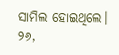ସାମିଲ ହୋଇଥିଲେ। ୨୬,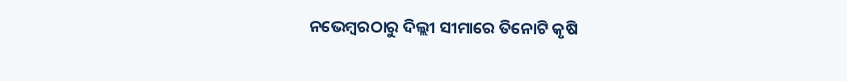ନଭେମ୍ବରଠାରୁ ଦିଲ୍ଲୀ ସୀମାରେ ତିନୋଟି କୃଷି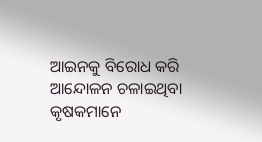ଆଇନକୁ ବିରୋଧ କରି ଆନ୍ଦୋଳନ ଚଳାଇଥିବା କୃଷକମାନେ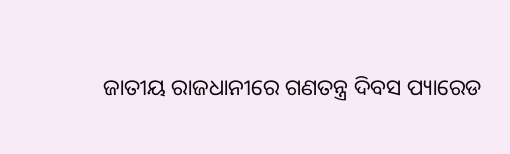ଜାତୀୟ ରାଜଧାନୀରେ ଗଣତନ୍ତ୍ର ଦିବସ ପ୍ୟାରେଡ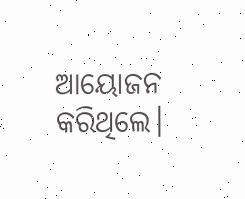ଆୟୋଜନ କରିଥିଲେ।